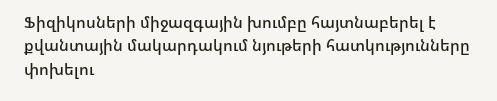Ֆիզիկոսների միջազգային խումբը հայտնաբերել է քվանտային մակարդակում նյութերի հատկությունները փոխելու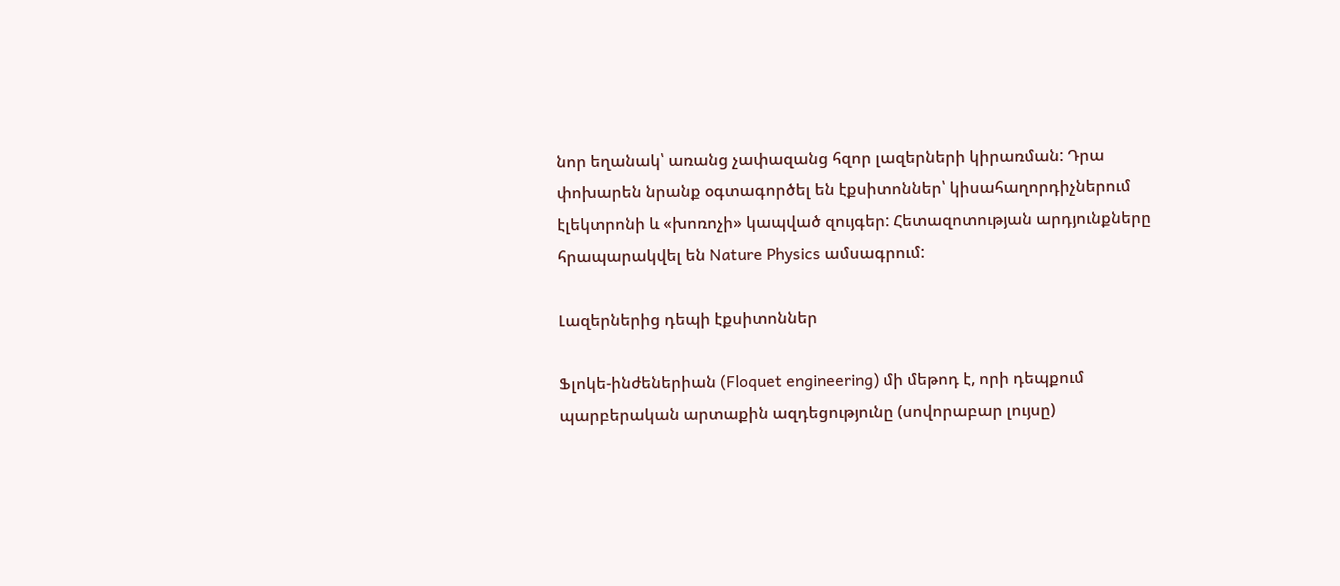նոր եղանակ՝ առանց չափազանց հզոր լազերների կիրառման: Դրա փոխարեն նրանք օգտագործել են էքսիտոններ՝ կիսահաղորդիչներում էլեկտրոնի և «խոռոչի» կապված զույգեր: Հետազոտության արդյունքները հրապարակվել են Nature Physics ամսագրում:

Լազերներից դեպի էքսիտոններ

Ֆլոկե-ինժեներիան (Floquet engineering) մի մեթոդ է, որի դեպքում պարբերական արտաքին ազդեցությունը (սովորաբար լույսը)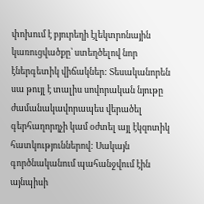փոխում է բյուրեղի էլեկտրոնային կառուցվածքը՝ ստեղծելով նոր էներգետիկ վիճակներ: Տեսականորեն սա թույլ է տալիս սովորական նյութը ժամանակավորապես վերածել գերհաղորդչի կամ օժտել այլ էկզոտիկ հատկություններով: Սակայն գործնականում պահանջվում էին այնպիսի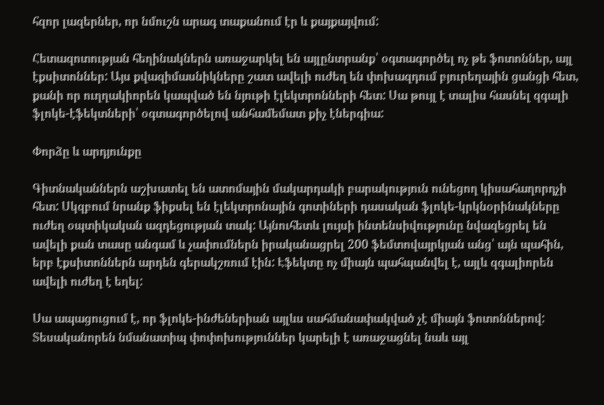հզոր լազերներ, որ նմուշն արագ տաքանում էր և քայքայվում:

Հետազոտության հեղինակներն առաջարկել են այլընտրանք՝ օգտագործել ոչ թե ֆոտոններ, այլ էքսիտոններ: Այս քվազիմասնիկները շատ ավելի ուժեղ են փոխազդում բյուրեղային ցանցի հետ, քանի որ ուղղակիորեն կապված են նյութի էլեկտրոնների հետ: Սա թույլ է տալիս հասնել զգալի ֆլոկե-էֆեկտների՝ օգտագործելով անհամեմատ քիչ էներգիա:

Փորձը և արդյունքը

Գիտնականներն աշխատել են ատոմային մակարդակի բարակություն ունեցող կիսահաղորդչի հետ: Սկզբում նրանք ֆիքսել են էլեկտրոնային գոտիների դասական ֆլոկե-կրկնօրինակները ուժեղ օպտիկական ազդեցության տակ: Այնուհետև լույսի ինտենսիվությունը նվազեցրել են ավելի քան տասը անգամ և չափումներն իրականացրել 200 ֆեմտովայրկյան անց՝ այն պահին, երբ էքսիտոններն արդեն գերակշռում էին: Էֆեկտը ոչ միայն պահպանվել է, այլև զգալիորեն ավելի ուժեղ է եղել:

Սա ապացուցում է, որ ֆլոկե-ինժեներիան այլևս սահմանափակված չէ միայն ֆոտոններով: Տեսականորեն նմանատիպ փոփոխություններ կարելի է առաջացնել նաև այլ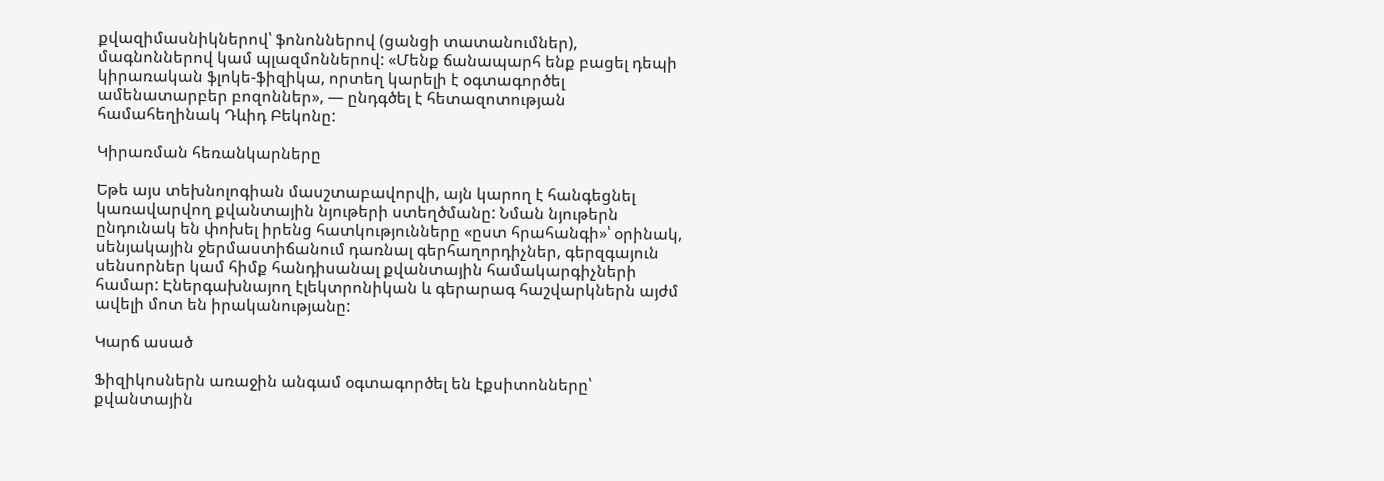քվազիմասնիկներով՝ ֆոնոններով (ցանցի տատանումներ), մագնոններով կամ պլազմոններով: «Մենք ճանապարհ ենք բացել դեպի կիրառական ֆլոկե-ֆիզիկա, որտեղ կարելի է օգտագործել ամենատարբեր բոզոններ», — ընդգծել է հետազոտության համահեղինակ Դևիդ Բեկոնը:

Կիրառման հեռանկարները

Եթե այս տեխնոլոգիան մասշտաբավորվի, այն կարող է հանգեցնել կառավարվող քվանտային նյութերի ստեղծմանը: Նման նյութերն ընդունակ են փոխել իրենց հատկությունները «ըստ հրահանգի»՝ օրինակ, սենյակային ջերմաստիճանում դառնալ գերհաղորդիչներ, գերզգայուն սենսորներ կամ հիմք հանդիսանալ քվանտային համակարգիչների համար: Էներգախնայող էլեկտրոնիկան և գերարագ հաշվարկներն այժմ ավելի մոտ են իրականությանը:

Կարճ ասած

Ֆիզիկոսներն առաջին անգամ օգտագործել են էքսիտոնները՝ քվանտային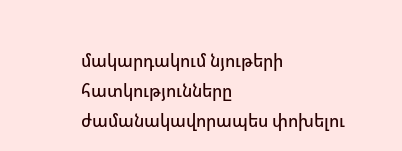մակարդակում նյութերի հատկությունները ժամանակավորապես փոխելու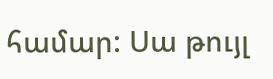համար: Սա թույլ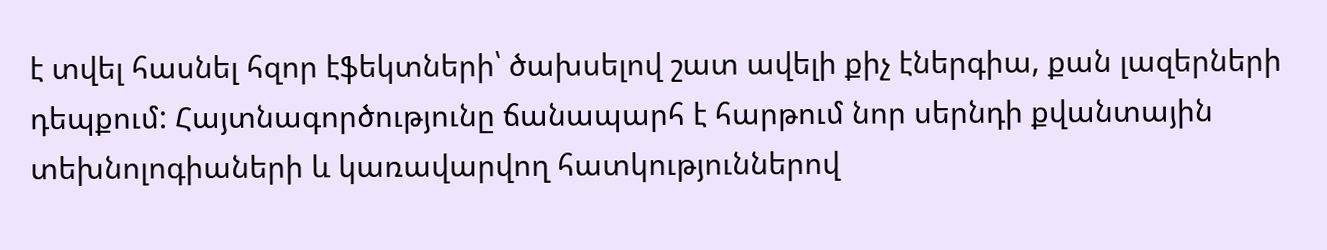է տվել հասնել հզոր էֆեկտների՝ ծախսելով շատ ավելի քիչ էներգիա, քան լազերների դեպքում: Հայտնագործությունը ճանապարհ է հարթում նոր սերնդի քվանտային տեխնոլոգիաների և կառավարվող հատկություններով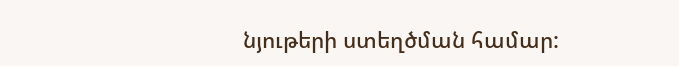նյութերի ստեղծման համար: